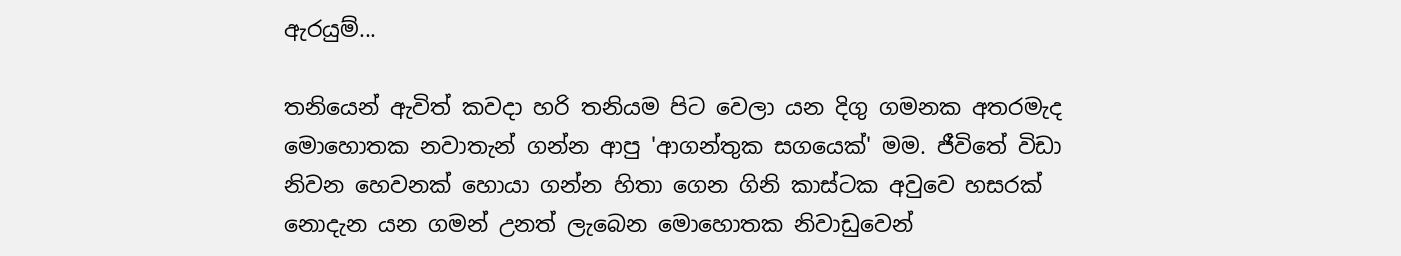ඇරයුම්...

තනියෙන් ඇවිත් කවදා හරි තනියම පිට වෙලා යන දිගු ගමනක අතරමැද මොහොතක නවාතැන් ගන්න ආපු 'ආගන්තුක සගයෙක්' මම. ජීවිතේ විඩා නිවන හෙවනක් හොයා ගන්න හිතා ගෙන ගිනි කාස්ටක අවුවෙ හසරක් නොදැන යන ගමන් උනත් ලැබෙන මොහොතක නිවාඩුවෙන්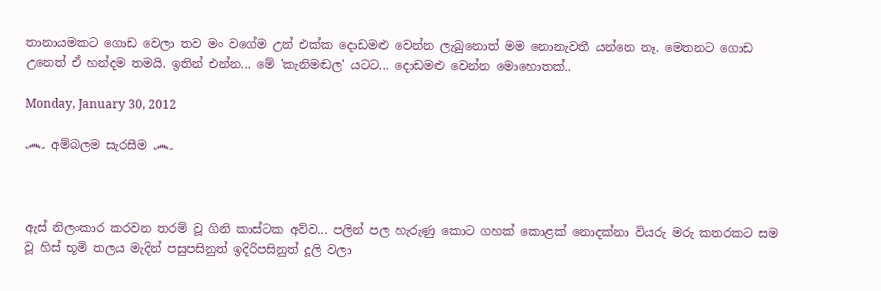තානායමකට ගොඩ වෙලා තව මං වගේම උන් එක්ක දොඩමළු වෙන්න ලැබුනොත් මම නොනැවතී යන්නෙ නෑ. මෙතනට ගොඩ උනෙත් ඒ හන්දම තමයි. ඉතින් එන්න... මේ 'කැනිමඬල' යටට... දොඩමළු වෙන්න මොහොතක්..

Monday, January 30, 2012

෴ අම්බලම සැරසීම ෴



ඇස් නිලංකාර කරවන තරම් වූ ගිනි කාස්ටක අව්ව... පලින් පල හැරුණු කොට ගහක් කොළක් නොදක්නා වියරු මරු කතරකට සම වූ හිස් භූමි තලය මැදින් පසුපසිනුත් ඉදිරිපසිනුත් දූලි වලා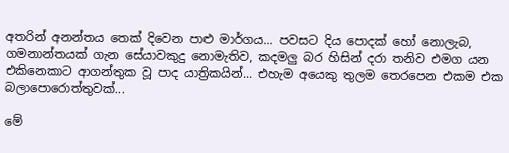අතරින් අනන්තය තෙක් දිවෙන පාළු මාර්ගය... පවසට දිය පොදක් හෝ නොලැබ, ගමනාන්තයක් ගැන සේයාවකුදු නොමැතිව, කදමලු බර හිසින් දරා තනිව එමග යන එකිනෙකාට ආගන්තුක වූ පාද යාත්‍රිකයින්... එහැම අයෙකු තුලම තෙරපෙන එකම එක බලාපොරොත්තුවක්...

මේ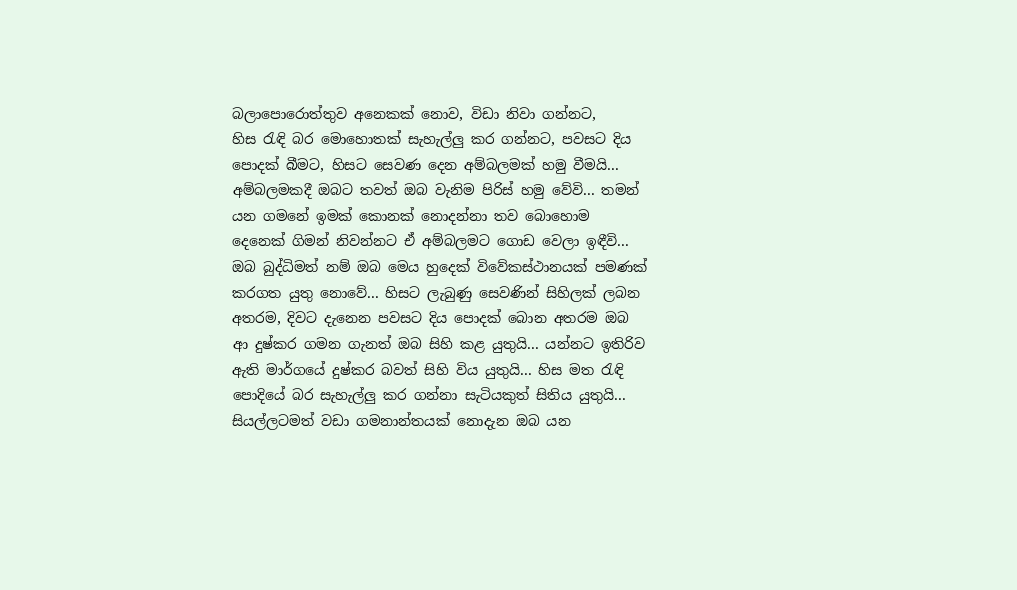බලාපොරොත්තුව අනෙකක් නොව, විඩා නිවා ගන්නට, හිස ‍රැඳි බර මොහොතක් සැහැල්ලු කර ගන්නට, පවසට දිය පොදක් බීමට, හිසට සෙවණ දෙන අම්බලමක් හමු වීමයි... අම්බලමකදී ඔබට තවත් ඔබ වැනිම පිරිස් හමු වේවි... තමන් යන ගමනේ ඉමක් කොනක් නොදන්නා තව බොහොම දෙනෙක් ගිමන් නිවන්නට ඒ අම්බලමට ගොඩ වෙලා ඉඳීවි... ඔබ බුද්ධිමත් නම් ඔබ මෙය හුදෙක් විවේකස්ථානයක් පමණක් කරගත යුතු නොවේ... හිසට ලැබුණු සෙවණින් සිහිලක් ලබන අතරම, දිවට දැනෙන පවසට දිය පොදක් බොන අතරම ඔබ ආ දුෂ්කර ගමන ගැනත් ඔබ සිහි කළ යුතුයි... යන්නට ඉතිරිව ඇති මාර්ගයේ දුෂ්කර බවත් සිහි විය යුතුයි... හිස මත ‍රැඳි පොදියේ බර සැහැල්ලු කර ගන්නා සැටියකුත් සිතිය යුතුයි... සියල්ලටමත් වඩා ගමනාන්තයක් නොදැන ඔබ යන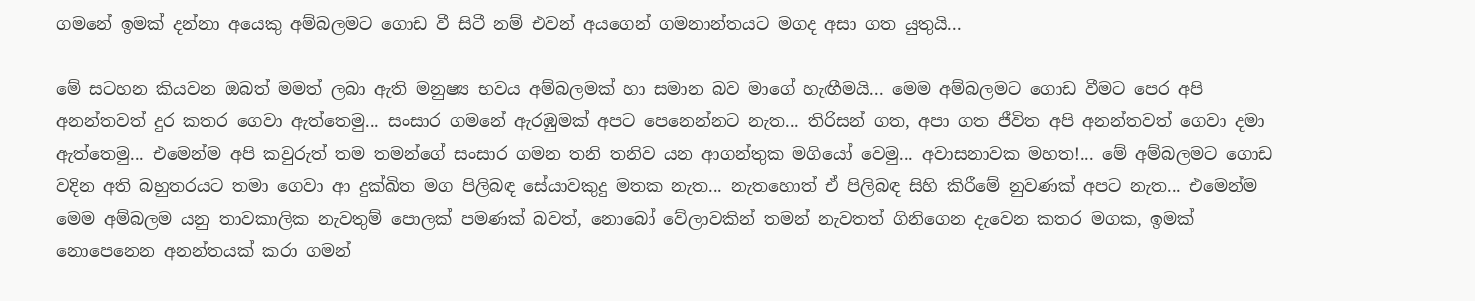ගමනේ ඉමක් දන්නා අයෙකු අම්බලමට ගොඩ වී සිටී නම් එවන් අයගෙන් ගමනාන්තයට මගද අසා ගත යුතුයි...

මේ සටහන කියවන ඔබත් මමත් ලබා ඇති මනුෂ්‍ය භවය අම්බලමක් හා සමාන බව මාගේ හැඟීමයි... මෙම අම්බලමට ගොඩ වීමට පෙර අපි අනන්තවත් දුර කතර ගෙවා ඇත්තෙමු... සංසාර ගමනේ ඇරඹුමක් අපට පෙනෙන්නට නැත... තිරිසන් ගත, අපා ගත ජීවිත අපි අනන්තවත් ගෙවා දමා ඇත්තෙමු... එමෙන්ම අපි කවුරුත් තම තමන්ගේ සංසාර ගමන තනි තනිව යන ආගන්තුක මගියෝ වෙමු... අවාසනාවක මහත!... මේ අම්බලමට ගොඩ වදින අති බහුතරයට තමා ගෙවා ආ දුක්ඛිත මග පිලිබඳ සේයාවකුදු මතක නැත... නැතහොත් ඒ පිලිබඳ සිහි කිරීමේ නුවණක් අපට නැත... එමෙන්ම මෙම අම්බලම යනු තාවකාලික නැවතුම් පොලක් පමණක් බවත්, නොබෝ වේලාවකින් තමන් නැවතත් ගිනිගෙන දැවෙන කතර මගක, ඉමක් නොපෙනෙන අනන්තයක් කරා ගමන්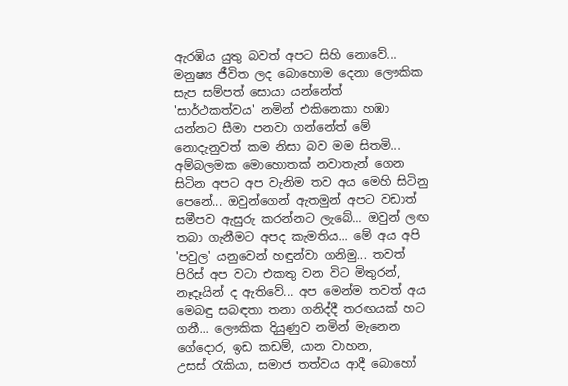ඇරඹිය යුතු බවත් අපට සිහි නොවේ... මනුෂ්‍ය ජීවිත ලද බොහොම දෙනා ලෞකික සැප සම්පත් සොයා යන්නේත් 'සාර්ථකත්වය' නමින් එකිනෙකා හඹා යන්නට සීමා පනවා ගන්නේත් මේ නොදැනුවත් කම නිසා බව මම සිතමි... අම්බලමක මොහොතක් නවාතැන් ගෙන සිටින අපට අප වැනිම තව අය මෙහි සිටිනු පෙනේ... ඔවුන්ගෙන් ඇතමුන් අපට වඩාත් සමීපව ඇසුරු කරන්නට ලැබේ... ඔවුන් ලඟ තබා ගැනීමට අපද කැමතිය... මේ අය අපි 'පවුල' යනුවෙන් හඳුන්වා ගනිමු... තවත් පිරිස් අප වටා එකතු වන විට මිතුරන්, නෑදෑයින් ද ඇතිවේ... අප මෙන්ම තවත් අය මෙබඳු සබඳතා තනා ගනිද්දී තරඟයක් හට ගනී... ලෞකික දියුණුව නමින් මැනෙන ගේදොර, ඉඩ කඩම්, යාන වාහන, උසස් ‍රැකියා, සමාජ තත්වය ආදී බොහෝ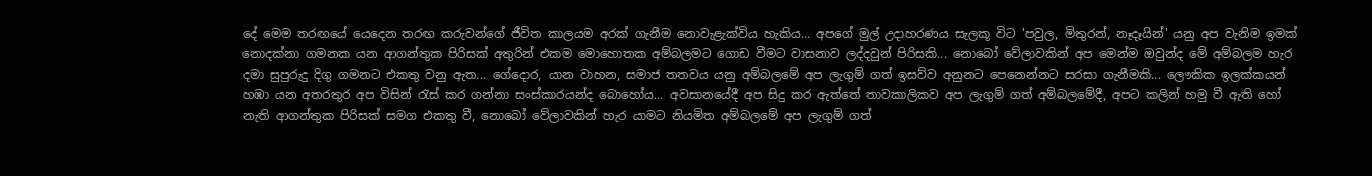දේ මෙම තරඟයේ යෙදෙන තරඟ කරුවන්ගේ ජීවිත කාලයම අරක් ගැනීම නොවැළැක්විය හැකිය... අපගේ මුල් උදාහරණය සැලකූ විට 'පවුල, මිතුරන්, නෑදෑයින්' යනු අප වැනිම ඉමක් නොදක්නා ගමනක යන ආගන්තුක පිරිසක් අතුරින් එකම මොහොතක අම්බලමට ගොඩ වීමට වාසනාව ලද්දවුන් පිරිසකි... නොබෝ වේලාවකින් අප මෙන්ම ඔවුන්ද මේ අම්බලම හැර දමා සුපුරුදු දිගු ගමනට එකතු වනු ඇත... ගේදොර, යාන වාහන, සමාජ තතවය යනු අම්බලමේ අප ලැගුම් ගත් ඉසව්ව අනුනට පෙනෙන්නට සරසා ගැනීමකි... ලෞකික ඉලක්කයන් හඹා යන අතරතුර අප විසින් ‍රැස් කර ගන්නා සංස්කාරයන්ද බොහෝය... අවසානයේදී අප සිදු කර ඇත්තේ තාවකාලිකව අප ලැගුම් ගත් අම්බලමේදී, අපට කලින් හමු වී ඇති හෝ නැති ආගන්තුක පිරිසක් සමග එකතු වී, නොබෝ වේලාවකින් හැර යාමට නියමිත අම්බලමේ අප ලැගුම් ගත්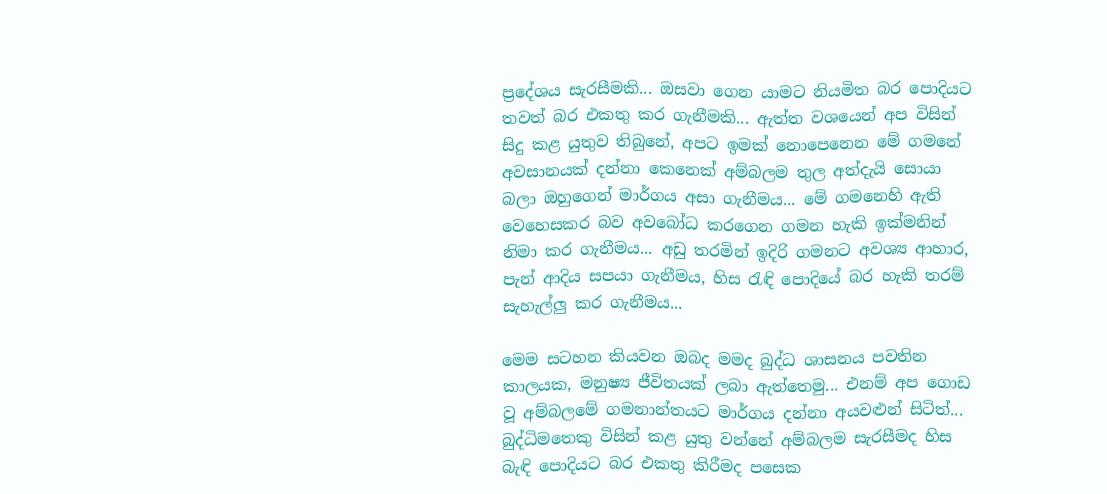ප්‍රදේශය සැරසීමකි... ඔසවා ගෙන යාමට නියමිත බර පොදියට තවත් බර එකතු කර ගැනීමකි... ඇත්ත වශයෙන් අප විසින් සිදු කළ යුතුව තිබුනේ, අපට ඉමක් නොපෙනෙන මේ ගමනේ අවසානයක් දන්නා කෙනෙක් අම්බලම තුල අත්දැයි සොයා බලා ඔහුගෙන් මාර්ගය අසා ගැනීමය... මේ ගමනෙහි ඇති වෙහෙසකර බව අවබෝධ කරගෙන ගමන හැකි ඉක්මනින් නිමා කර ගැනීමය... අඩු තරමින් ඉදිරි ගමනට අවශ්‍ය ආහාර, පැන් ආදිය සපයා ගැනීමය, හිස ‍රැඳි පොදියේ බර හැකි තරම් සැහැල්ලු කර ගැනීමය...

මෙම සටහන කියවන ඔබද මමද බුද්ධ ශාසනය පවතින කාලයක, මනුෂ්‍ය ජීවිතයක් ලබා ඇත්තෙමු... එනම් අප ගොඩ වූ අම්බලමේ ගමනාන්තයට මාර්ගය දන්නා අයවළුන් සිටිත්... බුද්ධිමතෙකු විසින් කළ යුතු වන්නේ අම්බලම සැරසීමද හිස බැඳි පොදියට බර එකතු කිරීමද පසෙක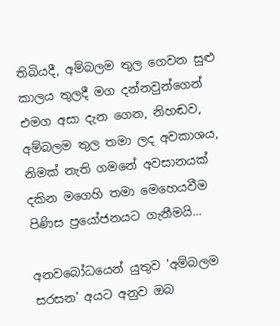තිබියදී, අම්බලම තුල ගෙවන සුළු කාලය තුලදී මග දන්නවුන්ගෙන් එමග අසා දැන ගෙන, නිහඬව, අම්බලම තුල තමා ලද අවකාශය, නිමක් නැති ගමනේ අවසානයක් දකින මගෙහි තමා මෙහෙයවීම පිණිස ප්‍රයෝජනයට ගැනීමයි...

අනවබෝධයෙන් යුතුව 'අම්බලම සරසන' අයට අනුව ඔබ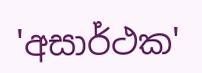'අසාර්ථක'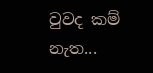වුවද කම් නැත...